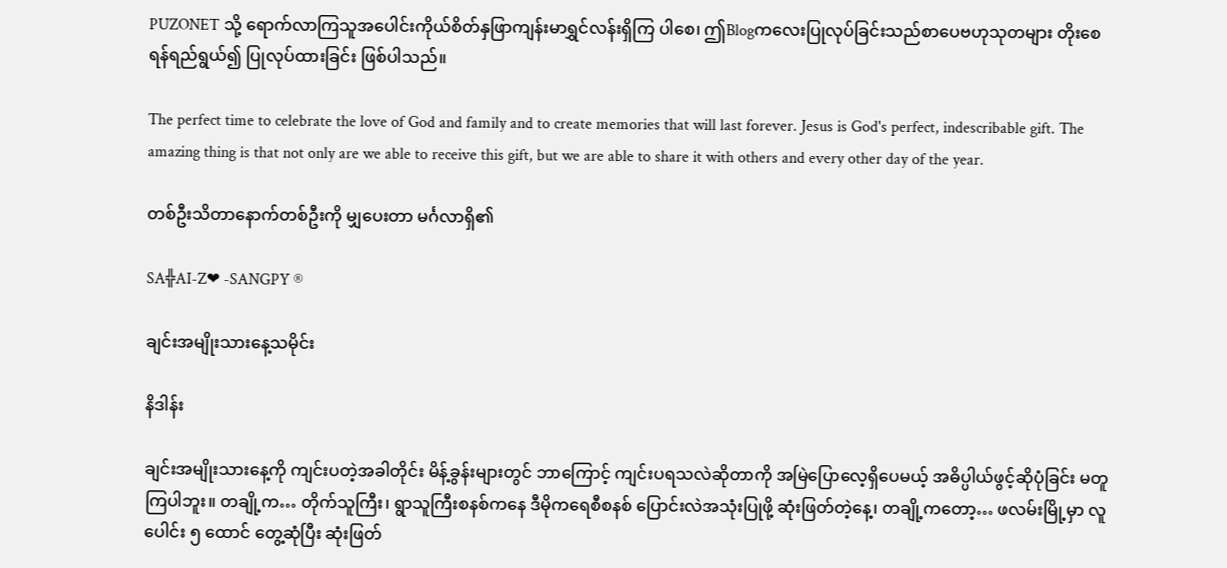PUZONET သို့ ရောက်လာကြသူအပေါင်းကိုယ်စိတ်နှဖြာကျန်းမာရွှင်လန်းရှိကြ ပါစေ၊ ဤBlogကလေးပြုလုပ်ခြင်းသည်စာပေဗဟုသုတများ တိုးစေရန်ရည်ရွယ်၍ ပြုလုပ်ထားခြင်း ဖြစ်ပါသည်။

The perfect time to celebrate the love of God and family and to create memories that will last forever. Jesus is God's perfect, indescribable gift. The amazing thing is that not only are we able to receive this gift, but we are able to share it with others and every other day of the year.

တစ်ဦးသိတာနောက်တစ်ဦးကို မျှပေးတာ မင်္ဂလာရှိ၏

SA╬AI-Z❤ -SANGPY ®

ချင်းအမျိုးသားနေ့သမိုင်း

နိဒါန်း

ချင်းအမျိုးသားနေ့ကို ကျင်းပတဲ့အခါတိုင်း မိန့်ခွန်းများတွင် ဘာကြောင့် ကျင်းပရသလဲဆိုတာကို အမြဲပြောလေ့ရှိပေမယ့် အဓိပ္ပါယ်ဖွင့်ဆိုပုံခြင်း မတူကြပါဘူး။ တချို့က… တိုက်သူကြီး၊ ရွာသူကြီးစနစ်ကနေ ဒီမိုကရေစီစနစ် ပြောင်းလဲအသုံးပြုဖို့ ဆုံးဖြတ်တဲ့နေ့၊ တချို့ကတော့… ဖလမ်းမြို့မှာ လူပေါင်း ၅ ထောင် တွေ့ဆုံပြီး ဆုံးဖြတ်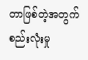တာဖြစ်တဲ့အတွက် စည်းလုံးမှု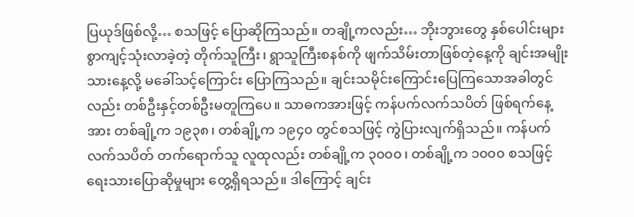ပြယုဒ်ဖြစ်လို့… စသဖြင့် ပြောဆိုကြသည်။ တချို့ကလည်း… ဘိုးဘွားတွေ နှစ်ပေါင်းများစွာကျင့်သုံးလာခဲ့တဲ့ တိုက်သူကြီး၊ ရွာသူကြီးစနစ်ကို ဖျက်သိမ်းတာဖြစ်တဲ့နေ့ကို ချင်းအမျိုးသားနေ့လို့ မခေါ်သင့်ကြောင်း ပြောကြသည်။ ချင်းသမိုင်းကြောင်းပြေကြသောအခါတွင်လည်း တစ်ဦးနှင့်တစ်ဦးမတူကြပေ။ သာဓကအားဖြင့် ကန်ပက်လက်သပိတ် ဖြစ်ရက်နေ့အား တစ်ချို့က ၁၉၃၈၊ တစ်ချို့က ၁၉၄၀ တွင်စသဖြင့် ကွဲပြားလျက်ရှိသည်။ ကန်ပက်လက်သပိတ် တက်ရောက်သူ လူထုလည်း တစ်ချို့က ၃၀၀၀၊ တစ်ချို့က ၁၀၀၀ စသဖြင့် ရေးသားပြောဆိုမှုများ တွေ့ရှိရသည်။ ဒါကြောင့် ချင်း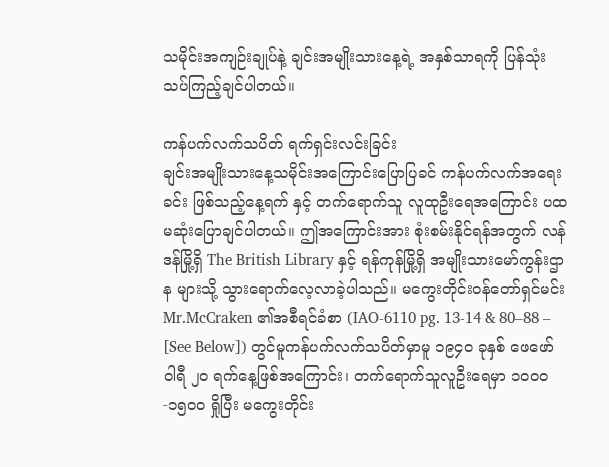သမိုင်းအကျဉ်းချုပ်နဲ့ ချင်းအမျိုးသားနေ့ရဲ့ အနှစ်သာရကို ပြန်သုံးသပ်ကြည့်ချင်ပါတယ်။

ကန်ပက်လက်သပိတ် ရက်ရှင်းလင်းခြင်း
ချင်းအမျိုးသားနေ့သမိုင်းအကြောင်းပြောပြခင် ကန်ပက်လက်အရေးခင်း ဖြစ်သည့်နေ့ရက် နှင့် တက်ရောက်သူ လူထုဦးရေအကြောင်း ပထမဆုံးပြောချင်ပါတယ်။ ဤအကြောင်းအား စုံးစမ်းနိုင်ရန်အတွက် လန်ဒန်မြို့ရှိ The British Library နှင့် ရန်ကုန်မြို့ရှိ အမျိုးသားမော်ကွန်းဌာန များသို့ သွားရောက်လေ့လာခဲ့ပါသည်။ မကွေးတိုင်းဝန်တော်ရှင်မင်း Mr.McCraken ၏အစီရင်ခံစာ (IAO-6110 pg. 13-14 & 80–88 – [See Below]) တွင်မူကန်ပက်လက်သပိတ်မှာမူ ၁၉၄၀ ခုနှစ် ဖေဖော်ဝါရီ ၂၀ ရက်နေ့ဖြစ်အကြောင်း၊ တက်ရောက်သူလူဦးရေမှာ ၁၀၀၀-၁၅၀၀ ရှိုပြီး မကွေးတိုင်း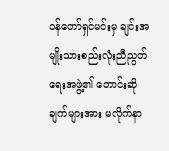ဝန်တော်ရှင်မင်းမှ ချင်းအမျိုးသားစည်းလုံးညီညွတ်ရေးအဖွဲ့၏ တောင်းဆိုချက်များအား မလိုက်နာ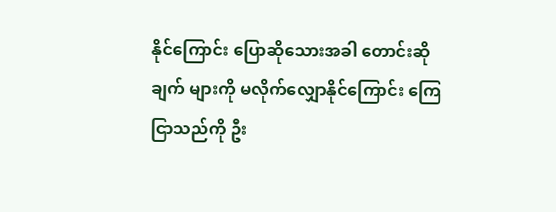နိုင်ကြောင်း ပြောဆိုသေားအခါ တောင်းဆိုချက် များကို မလိုက်လျှောနိုင်ကြောင်း ကြေငြာသည်ကို ဦး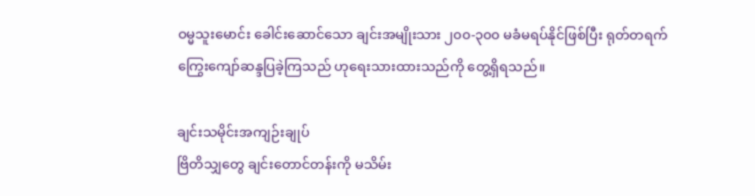ဝမ္မသူးမောင်း ခေါင်းဆောင်သော ချင်းအမျိုးသား ၂၀၀-၃၀၀ မခံမရပ်နိုင်ဖြစ်ပြီး ရုတ်တရက်ကြွေးကျော်ဆန္ဒပြခဲ့ကြသည် ဟုရေးသားထားသည်ကို တွေ့ရှိရသည်။

ချင်းသမိုင်းအကျဉ်းချုပ်
ဗြိတိသျှတွေ ချင်းတောင်တန်းကို မသိမ်း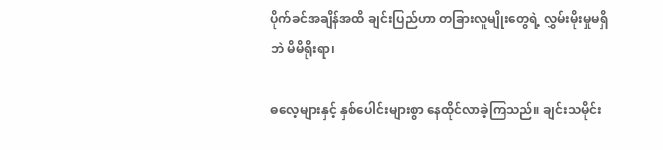ပိုက်ခင်အချိန်အထိ ချင်းပြည်ဟာ တခြားလူမျိုးတွေရဲ့ လွှမ်းမိုးမှုမရှိဘဲ မိမိရိုးရာ၊

ဓလေ့များနှင့် နှစ်ပေါင်းများစွာ နေထိုင်လာခဲ့ကြသည်။ ချင်းသမိုင်း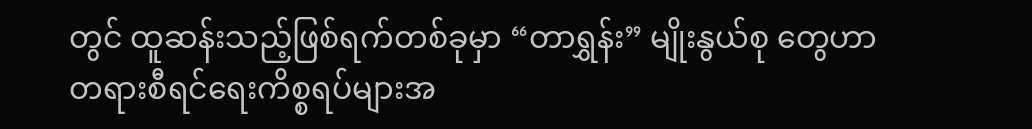တွင် ထူဆန်းသည့်ဖြစ်ရက်တစ်ခုမှာ “တာရွှန်း” မျိုးနွယ်စု တွေဟာ တရားစီရင်ရေးကိစ္စရပ်များအ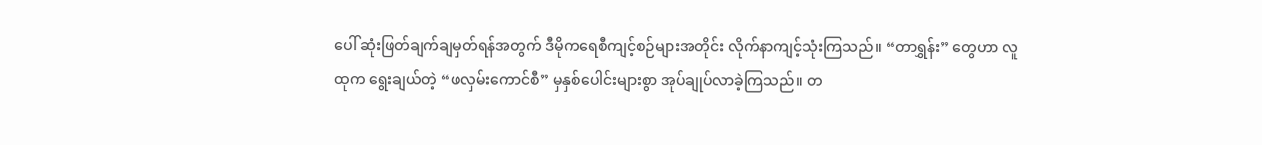ပေါ် ဆုံးဖြတ်ချက်ချမှတ်ရန်အတွက် ဒီမိုကရေစီကျင့်စဉ်များအတိုင်း လိုက်နာကျင့်သုံးကြသည်။ “တာရွှန်း” တွေဟာ လူထုက ရွေးချယ်တဲ့ “ဖလှမ်းကောင်စီ” မှနှစ်ပေါင်းများစွာ အုပ်ချုပ်လာခဲ့ကြသည်။ တ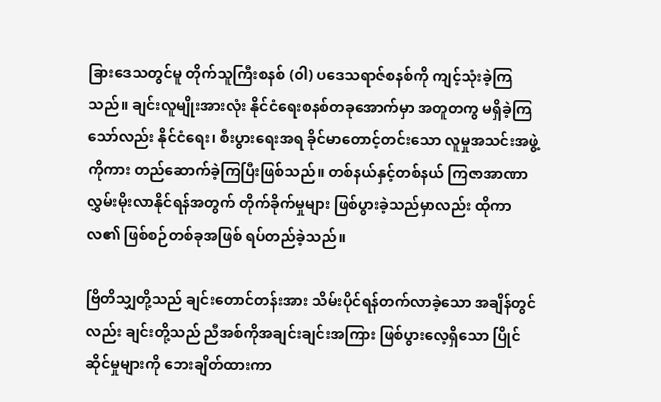ခြားဒေသတွင်မူ တိုက်သူကြီးစနစ် (၀ါ) ပဒေသရာဇ်စနစ်ကို ကျင့်သုံးခဲ့ကြသည်။ ချင်းလူမျိုးအားလုံး နိုင်ငံရေးစနစ်တခုအောက်မှာ အတူတကွ မရှိခဲ့ကြသော်လည်း နိုင်ငံရေး၊ စီးပွားရေးအရ ခိုင်မာတောင့်တင်းသော လူမှုအသင်းအဖွဲ့ကိုကား တည်ဆောက်ခဲ့ကြပြီးဖြစ်သည်။ တစ်နယ်နှင့်တစ်နယ် ကြဇာအာဏာလွှမ်းမိုးလာနိုင်ရန်အတွက် တိုက်ခိုက်မှုများ ဖြစ်ပွားခဲ့သည်မှာလည်း ထိုကာလ၏ ဖြစ်စဉ်တစ်ခုအဖြစ် ရပ်တည်ခဲ့သည်။

ဗြိတိသျှတို့သည် ချင်းတောင်တန်းအား သိမ်းပိုင်ရန်တက်လာခဲ့သော အချိန်တွင်လည်း ချင်းတို့သည် ညီအစ်ကိုအချင်းချင်းအကြား ဖြစ်ပွားလေ့ရှိသော ပြိုင်ဆိုင်မှုများကို ဘေးချိတ်ထားကာ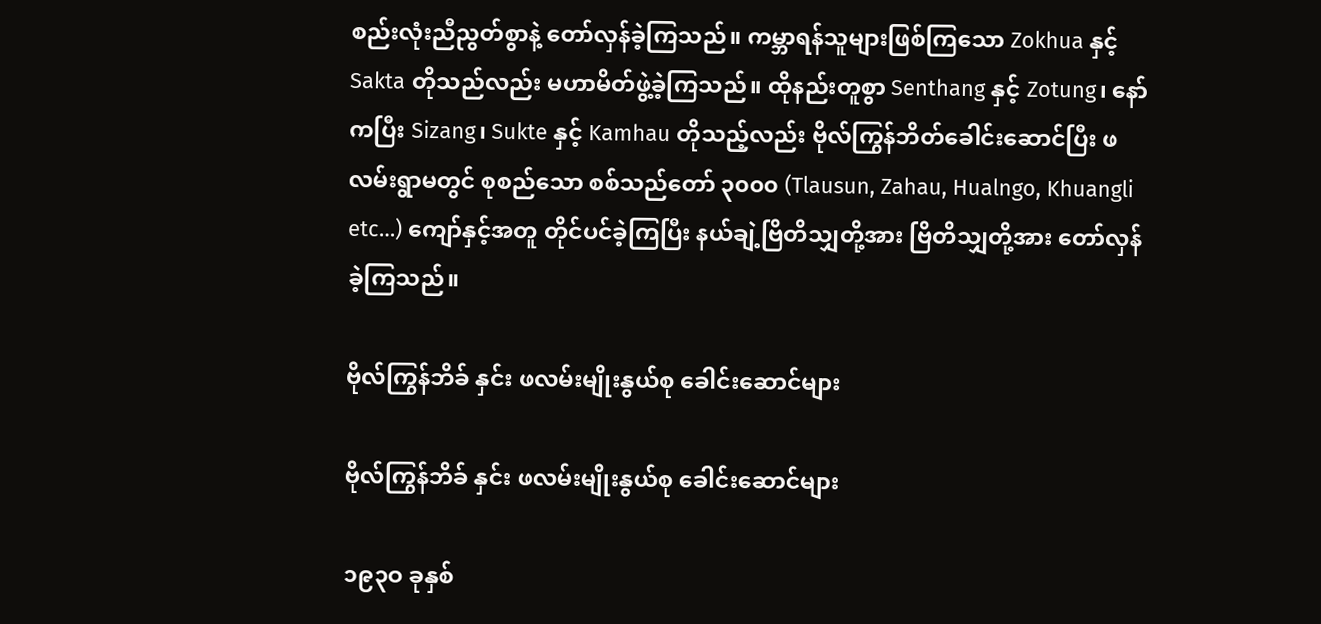စည်းလုံးညီညွတ်စွာနဲ့ တော်လှန်ခဲ့ကြသည်။ ကမ္ဘာရန်သူများဖြစ်ကြသော Zokhua နှင့် Sakta တိုသည်လည်း မဟာမိတ်ဖွဲ့ခဲ့ကြသည်။ ထိုနည်းတူစွာ Senthang နှင့် Zotung၊ နော်ကပြီး Sizang၊ Sukte နှင့် Kamhau တိုသည့်လည်း ဗိုလ်ကြွန်ဘိတ်ခေါင်းဆောင်ပြီး ဖလမ်းရွာမတွင် စုစည်သော စစ်သည်တော် ၃၀၀၀ (Tlausun, Zahau, Hualngo, Khuangli etc…) ကျော်နှင့်အတူ တိုင်ပင်ခဲ့ကြပြီး နယ်ချဲ့ဗြိတိသျှတို့အား ဗြိတိသျှတို့အား တော်လှန်ခဲ့ကြသည်။

ဗိုလ်ကြွန်ဘိခ် နှင်း ဖလမ်းမျိုးနွယ်စု ခေါင်းဆောင်များ

ဗိုလ်ကြွန်ဘိခ် နှင်း ဖလမ်းမျိုးနွယ်စု ခေါင်းဆောင်များ

၁၉၃ဝ ခုနှစ်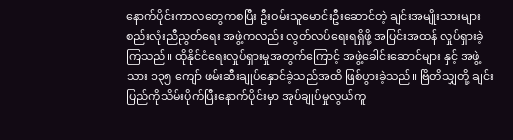နောက်ပိုင်းကာလတွေကစပြီး ဦးဝမ်းသူမောင်းဦးဆောင်တဲ့ ချင်းအမျိုးသားများ စည်းလုံးညီညွတ်ရေး အဖွဲ့ကလည်း လွတ်လပ်ရေးရရှိဖို့ အပြင်းအထန် လှုပ်ရှားခဲ့ကြသည်။ ထိုနိုင်ငံရေးလှုပ်ရှားမှုအတွက်ကြောင့် အဖွဲ့ခေါင်းဆောင်များ နှင့် အဖွဲ့သား ၁၃၅ ကျော် ဖမ်းဆီးချုပ်နှောင်ခဲ့သည်အထိ ဖြစ်ပွားခဲ့သည်။ ဗြိတိသျှတို့ ချင်းပြည်ကိုသိမ်းပိုက်ပြီးနောက်ပိုင်းမှာ အုပ်ချုပ်မှုလွယ်ကူ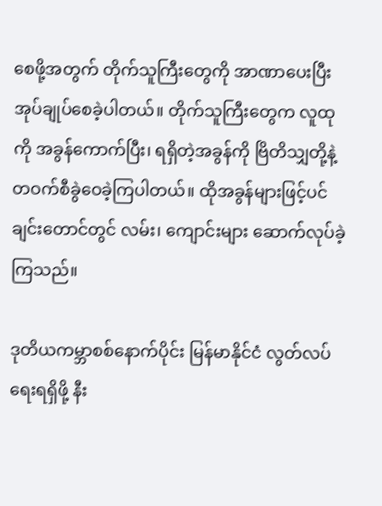စေဖို့အတွက် တိုက်သူကြီးတွေကို အာဏာပေးပြီး အုပ်ချုပ်စေခဲ့ပါတယ်။ တိုက်သူကြီးတွေက လူထုကို အခွန်ကောက်ပြီး၊ ရရှိတဲ့အခွန်ကို ဗြိတိသျှတို့နဲ့ တဝက်စီခွဲဝေခဲ့ကြပါတယ်။ ထိုအခွန်များဖြင့်ပင် ချင်းတောင်တွင် လမ်း၊ ကျောင်းများ ဆောက်လုပ်ခဲ့ကြသည်။

ဒုတိယကမ္ဘာစစ်နောက်ပိုင်း မြန်မာနိုင်ငံ လွတ်လပ်ရေးရရှိဖို့ နီး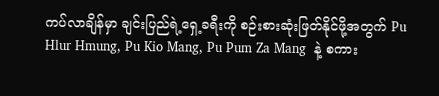ကပ်လာချိန်မှာ ချင်းပြည်ရဲ့ရှေ့ခရီးကို စဉ်းစားဆုံးဖြတ်နိုင်ဖို့အတွက် Pu Hlur Hmung, Pu Kio Mang, Pu Pum Za Mang  နဲ့ စကား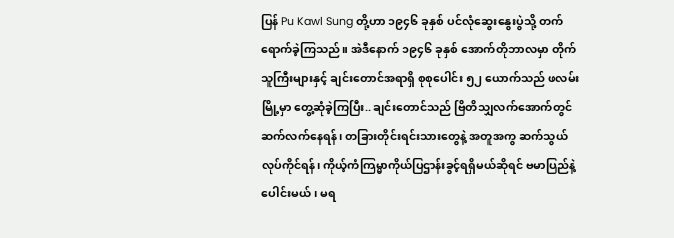ပြန် Pu Kawl Sung တို့ဟာ ၁၉၄၆ ခုနှစ် ပင်လုံဆွေးနွေးပွဲသို့ တက်ရောက်ခဲ့ကြသည်။ အဲဒီနောက် ၁၉၄၆ ခုနှစ် အောက်တိုဘာလမှာ တိုက်သူကြီးများနှင့် ချင်းတောင်အရာရှိ စုစုပေါင်း ၅၂ ယောက်သည် ဖလမ်းမြို့မှာ တွေ့ဆုံခဲ့ကြပြီး.. ချင်းတောင်သည် ဗြိတိသျှလက်အောက်တွင် ဆက်လက်နေရန်၊ တခြားတိုင်းရင်းသားတွေနဲ့ အတူအကွ ဆက်သွယ်လုပ်ကိုင်ရန်၊ ကိုယ့်ကံကြမ္မာကိုယ်ပြဌာန်းခွင့်ရရှိမယ်ဆိုရင် ဗမာပြည်နဲ့ပေါင်းမယ်၊ မရ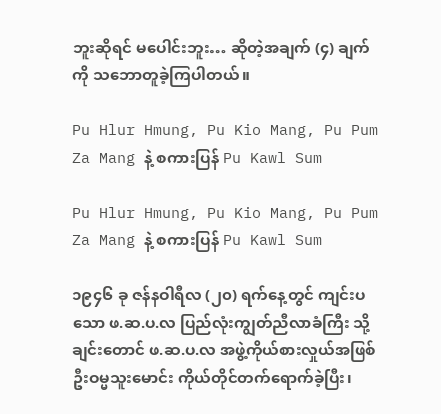ဘူးဆိုရင် မပေါင်းဘူး… ဆိုတဲ့အချက် (၄) ချက်ကို သဘောတူခဲ့ကြပါတယ်။

Pu Hlur Hmung, Pu Kio Mang, Pu Pum Za Mang နဲ့ စကားပြန် Pu Kawl Sum

Pu Hlur Hmung, Pu Kio Mang, Pu Pum Za Mang နဲ့ စကားပြန် Pu Kawl Sum

၁၉၄၆ ခု ဇန်နဝါရီလ (၂၀) ရက်နေ့တွင် ကျင်းပသော ဖ.ဆ.ပ.လ ပြည်လုံးကျွတ်ညီလာခံကြီး သို့ ချင်းတောင် ဖ.ဆ.ပ.လ အဖွဲ့ကိုယ်စားလှုယ်အဖြစ် ဦးဝမ္မသူးမောင်း ကိုယ်တိုင်တက်ရောက်ခဲ့ပြီး၊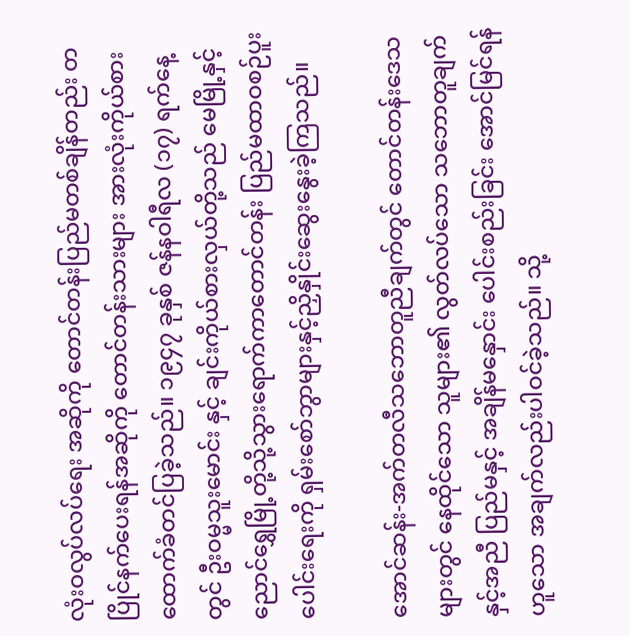လုံးဝလွပ်လပ်ရေး အဆိုကို တောင်တန်းပြည်မတစ်ချိန်တည်း တပြိုင်နက်ပေးရန်အဆိုကို တောင်တန်းသားများ အားလုံးကိုယ်စား ထောက်ခံတင်ပြခဲ့သည်။ ၁၉၄၇ ခုနှစ် ဇန်နဝါရီလ (၁၇) ရက်နေ့တွင် ဦးဝမ္မသူးမောင်း နှင့် ချင်းကိုယ်စားလှယ်တို့သည် မေမြို့နှင့် ညောင်ရွှေမြို့တို့သို့သွားရောက်ကာတောင်တန်း ပြည်မထာဝစဉ်ပူးပေါင်းရေးကို ရှမ်းစော်ဘွာများနှင့်ညှိနှိုင်းဆွေးနွေးခဲ့ကြသည်။

အောင်ဆန်း-အက်တလီသဘောတူညီချက်တွင် တောင်တန်းဒေသ များတွင် နေထိုင်သော သူများ၏ လွတ်လပ်သော သဘောတူချက်နှင့်အညီ ပြည်မနှင့် အချိန်မနှောင်း ပေါင်းစည်းခြင်း အောင်မြင်ရန်ဟူသော အချက်လည်းပါဝင်ခဲ့သည်။ သို့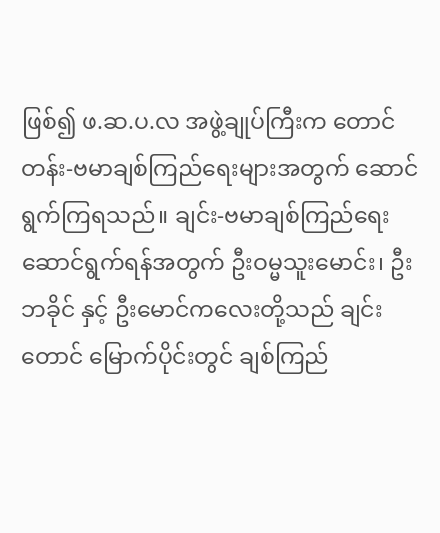ဖြစ်၍ ဖ.ဆ.ပ.လ အဖွဲ့ချုပ်ကြီးက တောင်တန်း-ဗမာချစ်ကြည်ရေးများအတွက် ဆောင်ရွက်ကြရသည်။ ချင်း-ဗမာချစ်ကြည်ရေးဆောင်ရွက်ရန်အတွက် ဦးဝမ္မသူးမောင်း၊ ဦးဘခိုင် နှင့် ဦးမောင်ကလေးတို့သည် ချင်းတောင် မြောက်ပိုင်းတွင် ချစ်ကြည်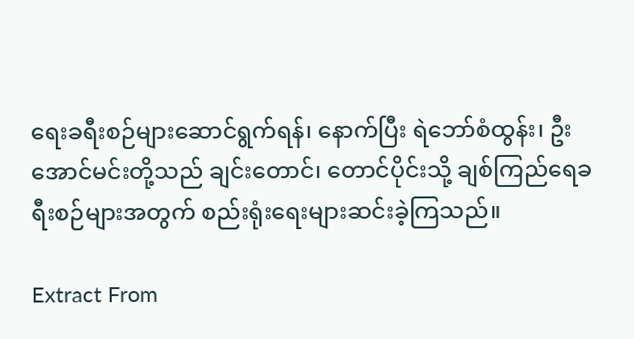ရေးခရီးစဉ်များဆောင်ရွက်ရန်၊ နောက်ပြီး ရဲဘော်စံထွန်း၊ ဦးအောင်မင်းတို့သည် ချင်းတောင်၊ တောင်ပိုင်းသို့ ချစ်ကြည်ရေခရီးစဉ်များအတွက် စည်းရုံးရေးများဆင်းခဲ့ကြသည်။

Extract From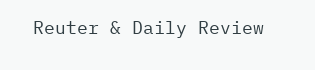Reuter & Daily Review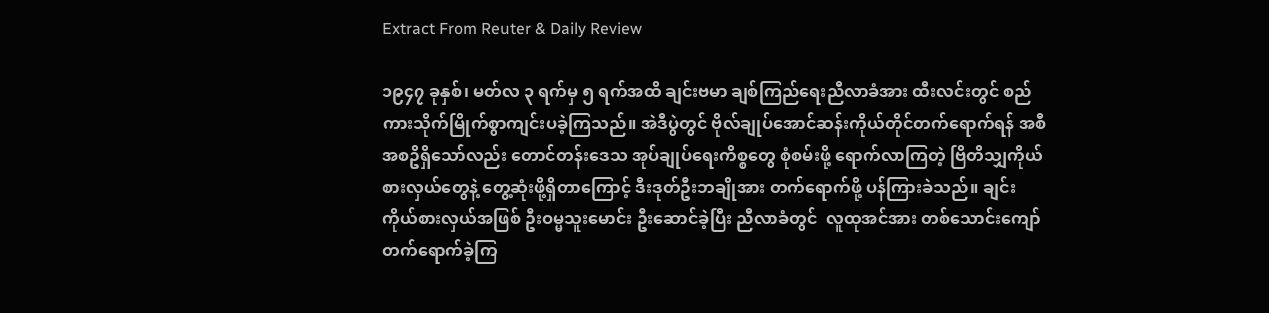Extract From Reuter & Daily Review

၁၉၄၇ ခုနှစ်၊ မတ်လ ၃ ရက်မှ ၅ ရက်အထိ ချင်းဗမာ ချစ်ကြည်ရေးညီလာခံအား ထီးလင်းတွင် စည်ကားသိုက်မြိုက်စွာကျင်းပခဲ့ကြသည်။ အဲဒီပွဲတွင် ဗိုလ်ချုပ်အောင်ဆန်းကိုယ်တိုင်တက်ရောက်ရန် အစီအစဥိရှိသော်လည်း တောင်တန်းဒေသ အုပ်ချုပ်ရေးကိစ္စတွေ စုံစမ်းဖို့ ရောက်လာကြတဲ့ ဗြိတိသျှကိုယ်စားလှယ်တွေနဲ့ တွေ့ဆုံးဖို့ရှိတာကြောင့် ဒီးဒုတ်ဦးဘချိုအား တက်ရောက်ဖို့ ပန်ကြားခဲသည်။ ချင်းကိုယ်စားလှယ်အဖြစ် ဦးဝမ္မသူးမောင်း ဦးဆောင်ခဲ့ပြီး ညီလာခံတွင်  လူထုအင်အား တစ်သောင်းကျော်တက်ရောက်ခဲ့ကြ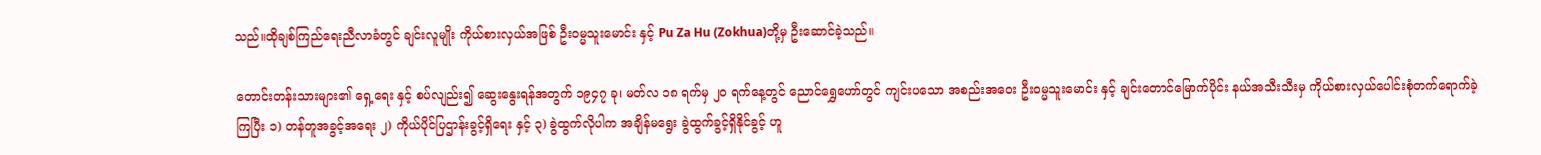သည်။ထိုချစ်ကြည်ရေးညီလာခံတွင် ချင်းလူမျိုး ကိုယ်စားလှယ်အဖြစ် ဦးဝမ္မသူးမောင်း နှင့် Pu Za Hu (Zokhua)တို့မှ ဦးဆောင်ခဲ့သည်။

တောင်းတန်းသားများ၏ ရှေ့ရေး နှင့် စပ်လျည်း၍ ဆွေးနွေးရန်အတွက် ၁၉၄၇ ခု၊ မတ်လ ၁၈ ရက်မှ ၂၀ ရက်နေ့တွင် ညောင်ရွှေဟော်တွင် ကျင်းပသော အစည်းအဝေး ဦးဝမ္မသူးမောင်း နှင့် ချင်းတောင်မြောက်ပိုင်း နယ်အသီးသီးမှ ကိုယ်စားလှယ်ပေါင်းစုံတက်ရောက်ခဲ့ကြပြီး ၁) တန်တူအခွင့်အရေး ၂) ကိုယ်ပိုင်ပြဌာန်းခွင့်ရှိရေး နှင့် ၃) ခွဲထွက်လိုပါက အချိန်မရွေး ခွဲထွက်ခွင့်ရှိနိုင်ခွင့် ဟူ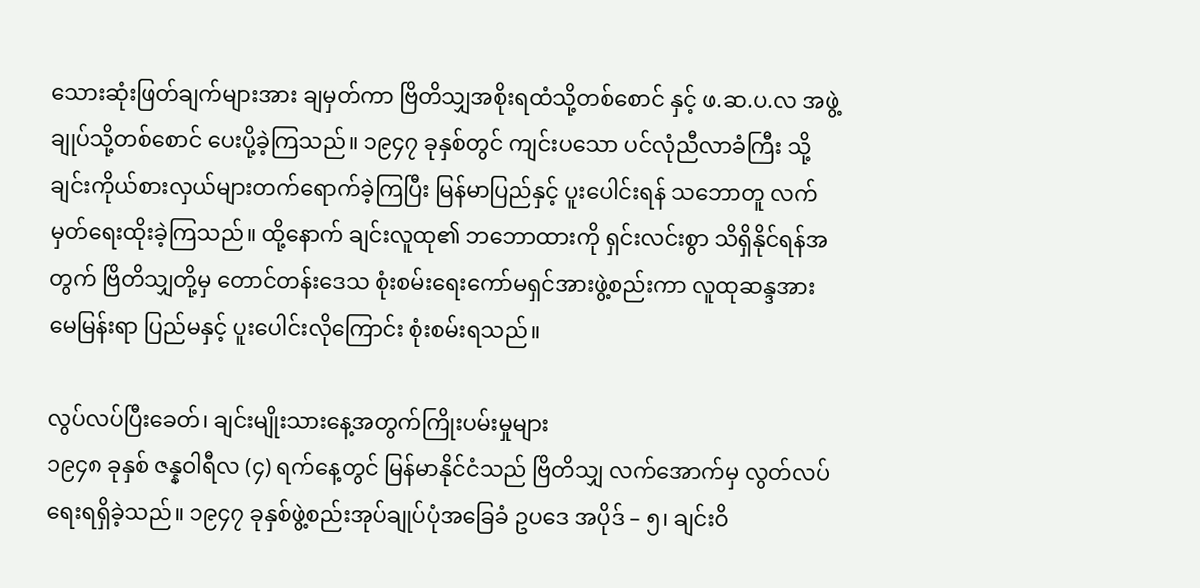သေားဆုံးဖြတ်ချက်များအား ချမှတ်ကာ ဗြိတိသျှအစိုးရထံသို့တစ်စောင် နှင့် ဖ.ဆ.ပ.လ အဖွဲ့ချုပ်သို့တစ်စောင် ပေးပို့ခဲ့ကြသည်။ ၁၉၄၇ ခုနှစ်တွင် ကျင်းပသော ပင်လုံညီလာခံကြီး သို့ ချင်းကိုယ်စားလှယ်များတက်ရောက်ခဲ့ကြပြီး မြန်မာပြည်နှင့် ပူးပေါင်းရန် သဘောတူ လက်မှတ်ရေးထိုးခဲ့ကြသည်။ ထို့နောက် ချင်းလူထု၏ ဘဘောထားကို ရှင်းလင်းစွာ သိရှိနိုင်ရန်အတွက် ဗြိတိသျှတို့မှ တောင်တန်းဒေသ စုံးစမ်းရေးကော်မရှင်အားဖွဲ့စည်းကာ လူထုဆန္ဒအား မေမြန်းရာ ပြည်မနှင့် ပူးပေါင်းလိုကြောင်း စုံးစမ်းရသည်။

လွပ်လပ်ပြီးခေတ်၊ ချင်းမျိုးသားနေ့အတွက်ကြိုးပမ်းမှုများ
၁၉၄၈ ခုနှစ် ဇန္နဝါရီလ (၄) ရက်နေ့တွင် မြန်မာနိုင်ငံသည် ဗြိတိသျှ လက်အောက်မှ လွတ်လပ်ရေးရရှိခဲ့သည်။ ၁၉၄၇ ခုနှစ်ဖွဲ့စည်းအုပ်ချုပ်ပုံအခြေခံ ဥပဒေ အပိုဒ် – ၅၊ ချင်းဝိ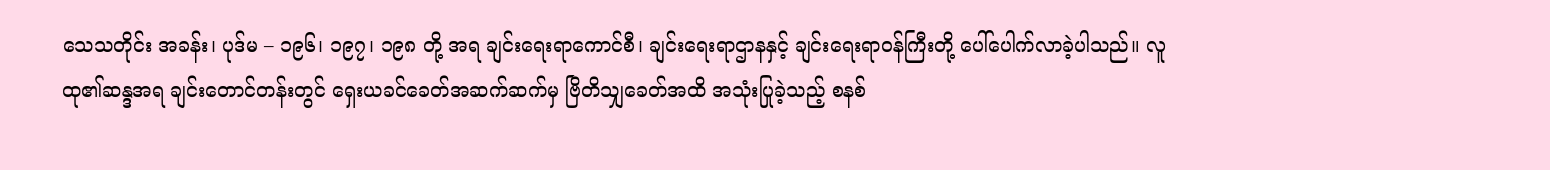သေသတိုင်း အခန်း၊ ပုဒ်မ – ၁၉၆၊ ၁၉၇၊ ၁၉၈ တို့ အရ ချင်းရေးရာကောင်စီ၊ ချင်းရေးရာဌာနနှင့် ချင်းရေးရာဝန်ကြီးတို့ ပေါ်ပေါက်လာခဲ့ပါသည်။ လူထု၏ဆန္ဒအရ ချင်းတောင်တန်းတွင် ရှေးယခင်ခေတ်အဆက်ဆက်မှ ဗြိတိသျှခေတ်အထိ အသုံးပြုခဲ့သည့် စနစ်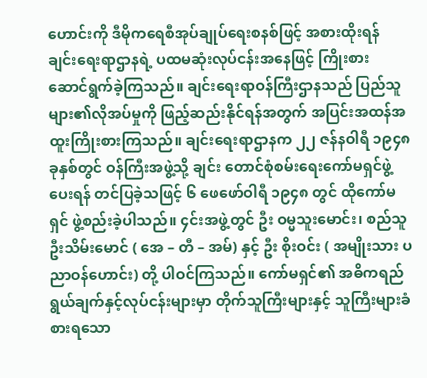ဟောင်းကို ဒီမိုကရေစီအုပ်ချုပ်ရေးစနစ်ဖြင့် အစားထိုးရန် ချင်းရေးရာဌာနရဲ့ ပထမဆုံးလုပ်ငန်းအနေဖြင့် ကြိုးစား ဆောင်ရွက်ခဲ့ကြသည်။ ချင်းရေးရာဝန်ကြီးဌာနသည် ပြည်သူများ၏လိုအပ်မှုကို ဖြည့်ဆည်းနိုင်ရန်အတွက် အပြင်းအထန်အထူးကြိုးစားကြသည်။ ချင်းရေးရာဌာနက ၂၂ ဇန်နဝါရီ ၁၉၄၈ ခုနှစ်တွင် ဝန်ကြီးအဖွဲ့သို့ ချင်း တောင်စုံစမ်းရေးကော်မရှင်ဖွဲ့ပေးရန် တင်ပြခဲ့သဖြင့် ၆ ဖေဖော်ဝါရီ ၁၉၄၈ တွင် ထိုကော်မရှင် ဖွဲ့စည်းခဲ့ပါသည်။ ၄င်းအဖွဲ့တွင် ဦး ဝမ္မသူးမောင်း၊ စည်သူ ဦးသိမ်းမောင် ( အေ – တီ – အမ်) နှင့် ဦး စိုးဝင်း ( အမျိုးသား ပညာဝန်ဟောင်း) တို့ ပါဝင်ကြသည်။ ကော်မရှင်၏ အဓိကရည်ရွယ်ချက်နှင့်လုပ်ငန်းများမှာ တိုက်သူကြီးများနှင့် သူကြီးများခံစားရသော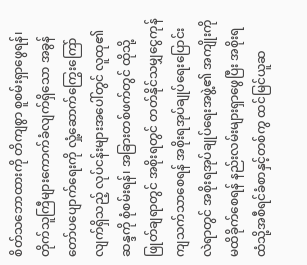စိတ်သဘောထားကို တိကျစွာ စူစမ်းရှာဖွေရန်၊ တိုက်သူကြီများကောက်ခံလျက်ရှိသော အခွန်တော်ပပျောက်ရေးကို လှုံ့ဆောက်ကြွေးကြော်လျက်ရှိသည့် လုပ်ငန်းများအပေါ်တွင် လူထု၏ဆန္ဒကို စုံစမ်းရန်၊ အခြားတစ်ဖက်တွင် ထိုသို့ဖြုတ်ချရာတွင် အစိုးရတွင် တတ်နိုင်သမျှငွေကုန်ကျသက်သာစေရန် အစိုးရအုပ်ချုပ်ရေးပြောင်းလဲရာတွင် အစိုးရအုပ်ချုပ်ရေးအဖွဲ့၏ အကျိုးကိုမထိခိုက်စေရန် နည်းလမ်းများရှာဖွေပြီး အစိုးရထံသို့အစီရင်ခံစာနှင့်တစ်ကွ ထင်မြင်ယူဆ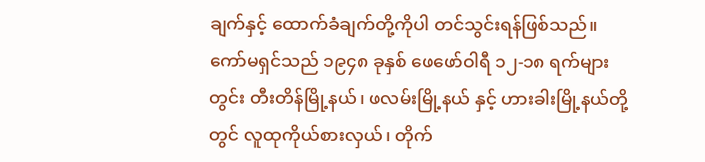ချက်နှင့် ထောက်ခံချက်တို့ကိုပါ တင်သွင်းရန်ဖြစ်သည်။ ကော်မရှင်သည် ၁၉၄၈ ခုနှစ် ဖေဖော်ဝါရီ ၁၂-၁၈ ရက်များတွင်း တီးတိန်မြို့နယ်၊ ဖလမ်းမြို့နယ် နှင့် ဟားခါးမြို့နယ်တို့တွင် လူထုကိုယ်စားလှယ်၊ တိုက်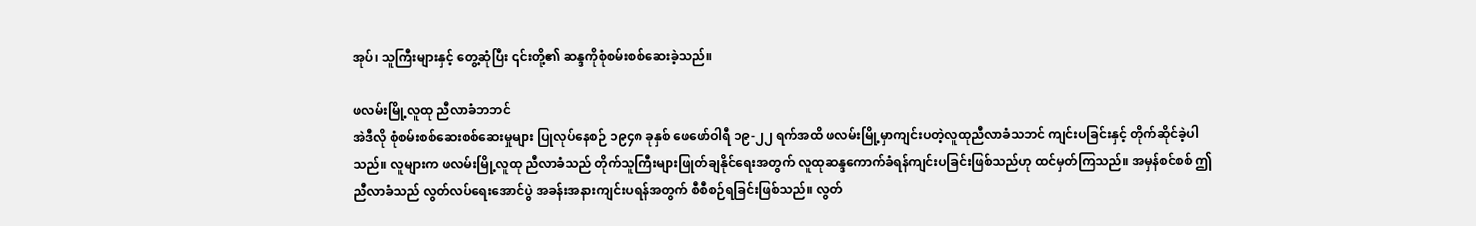အုပ်၊ သူကြီးများနှင့် တွေ့ဆုံပြီး ၎င်းတို့၏ ဆန္ဒကိုစုံစမ်းစစ်ဆေးခဲ့သည်။

ဖလမ်းမြို့လူထု ညီလာခံဘဘင်
အဲဒီလို စုံစမ်းစစ်ဆေးစစ်ဆေးမှုများ ပြုလုပ်နေစဉ် ၁၉၄၈ ခုနှစ် ဖေဖော်ဝါရီ ၁၉-၂၂ ရက်အထိ ဖလမ်းမြို့မှာကျင်းပတဲ့လူထုညီလာခံသဘင် ကျင်းပခြင်းနှင့် တိုက်ဆိုင်ခဲ့ပါသည်။ လူများက ဖလမ်းမြို့လူထု ညီလာခံသည် တိုက်သူကြီးများဖြုတ်ချနိုင်ရေးအတွက် လူထုဆန္ဒကောက်ခံရန်ကျင်းပခြင်းဖြစ်သည်ဟု ထင်မှတ်ကြသည်။ အမှန်စင်စစ် ဤညီလာခံသည် လွတ်လပ်ရေးအောင်ပွဲ အခန်းအနားကျင်းပရန်အတွက် စီစီစဉ်ရခြင်းဖြစ်သည်။ လွတ်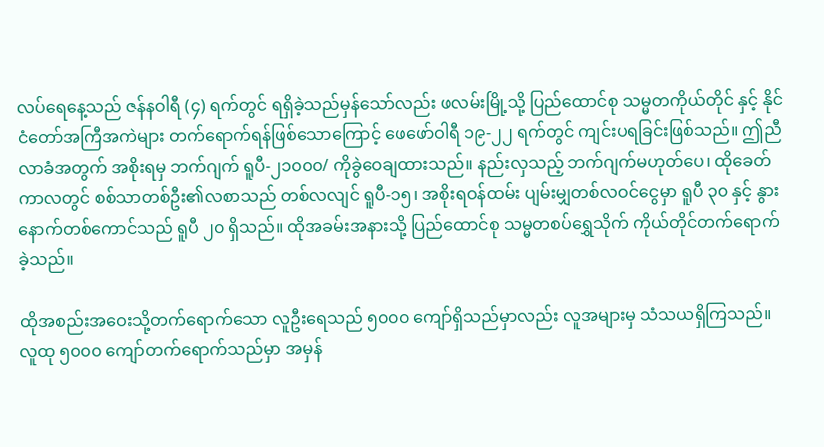လပ်ရေနေ့သည် ဇန်နဝါရီ (၄) ရက်တွင် ရရှိခဲ့သည်မှန်သော်လည်း ဖလမ်းမြို့သို့ ပြည်ထောင်စု သမ္မတကိုယ်တိုင် နှင့် နိုင်ငံတော်အကြီအကဲများ တက်ရောက်ရန်ဖြစ်သောကြောင့် ဖေဖော်ဝါရီ ၁၉-၂၂ ရက်တွင် ကျင်းပရခြင်းဖြစ်သည်။ ဤညီလာခံအတွက် အစိုးရမှ ဘက်ဂျက် ရူပီ-၂၁၀၀၀/ ကိုခွဲဝေချထားသည်။ နည်းလှသည့် ဘက်ဂျက်မဟုတ်ပေ၊ ထိုခေတ်ကာလတွင် စစ်သာတစ်ဦး၏လစာသည် တစ်လလျင် ရူပီ-၁၅၊ အစိုးရဝန်ထမ်း ပျမ်းမျှတစ်လဝင်ငွေမှာ ရူပီ ၃၀ နှင့် နွားနောက်တစ်ကောင်သည် ရူပီ ၂၀ ရှိသည်။ ထိုအခမ်းအနားသို့ ပြည်ထောင်စု သမ္မတစပ်ရွှေသိုက် ကိုယ်တိုင်တက်ရောက်ခဲ့သည်။

ထိုအစည်းအဝေးသို့တက်ရောက်သော လူဦးရေသည် ၅၀၀၀ ကျော်ရှိသည်မှာလည်း လူအများမှ သံသယရှိကြသည်။ လူထု ၅၀၀၀ ကျော်တက်ရောက်သည်မှာ အမှန်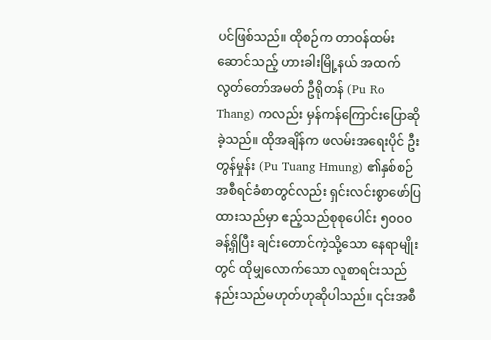ပင်ဖြစ်သည်။ ထိုစဉ်က တာဝန်ထမ်းဆောင်သည့် ဟားခါးမြို့နယ် အထက်လွတ်တော်အမတ် ဦရိုတန် (Pu Ro Thang) ကလည်း မှန်ကန်ကြောင်းပြောဆိုခဲ့သည်။ ထိုအချိန်က ဖလမ်းအရေးပိုင် ဦးတွန်မှုန်း (Pu Tuang Hmung) ၏နှစ်စဉ်အစီရင်ခံစာတွင်လည်း ရှင်းလင်းစွာဖော်ပြထားသည်မှာ ဧည့်သည်စုစုပေါင်း ၅၀၀၀ ခန့်ရှိပြီး ချင်းတောင်ကဲ့သို့သော နေရာမျိုးတွင် ထိုမျှလောက်သော လူစာရင်းသည် နည်းသည်မဟုတ်ဟုဆိုပါသည်။ ၎င်းအစီ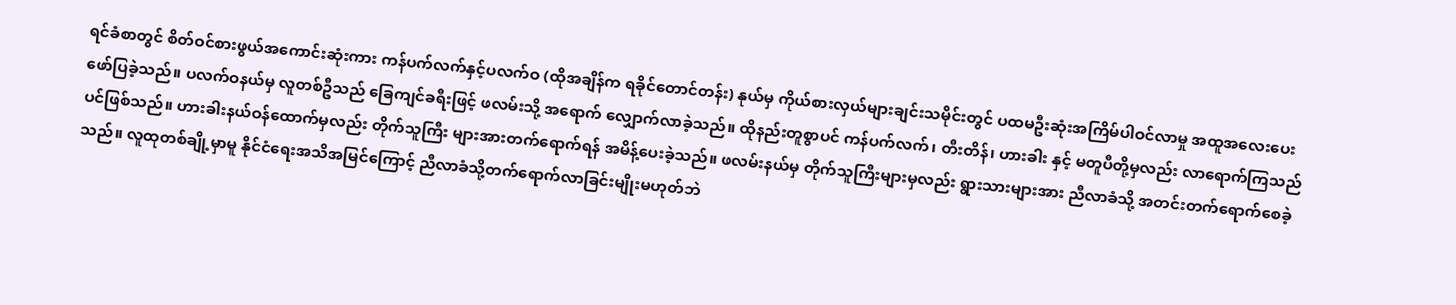ရင်ခံစာတွင် စိတ်ဝင်စားဖွယ်အကောင်းဆုံးကား ကန်ပက်လက်နှင့်ပလက်ဝ (ထိုအချိန်က ရခိုင်တောင်တန်း) နုယ်မှ ကိုယ်စားလှယ်များချင်းသမိုင်းတွင် ပထမဦးဆုံးအကြိမ်ပါဝင်လာမှု အထူအလေးပေးဖော်ပြခဲ့သည်။ ပလက်ဝနယ်မှ လူတစ်ဦသည် ခြေကျင်ခရီးဖြင့် ဖလမ်းသို့ အရောက် လျှောက်လာခဲ့သည်။ ထိုနည်းတူစွာပင် ကန်ပက်လက်၊ တီးတိန်၊ ဟားခါး နှင့် မတူပီတို့မှလည်း လာရောက်ကြသည်ပင်ဖြစ်သည်။ ဟားခါးနယ်ဝန်ထောက်မှလည်း တိုက်သူကြီး များအားတက်ရောက်ရန် အမိန့်ပေးခဲ့သည်။ ဖလမ်းနယ်မှ တိုက်သူကြီးများမှလည်း ရွားသားများအား ညီလာခံသို့ အတင်းတက်ရောက်စေခဲ့သည်။ လူထုတစ်ချို့မှာမူ နိုင်ငံရေးအသိအမြင်ကြောင့် ညီလာခံသို့တက်ရောက်လာခြင်းမျိုးမဟုတ်ဘဲ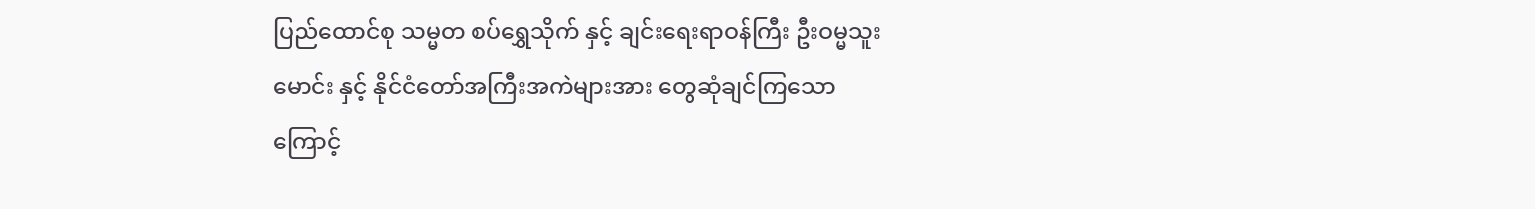ပြည်ထောင်စု သမ္မတ စပ်ရွှေသိုက် နှင့် ချင်းရေးရာဝန်ကြီး ဦးဝမ္မသူးမောင်း နှင့် နိုင်ငံတော်အကြီးအကဲများအား တွေဆုံချင်ကြသောကြောင့်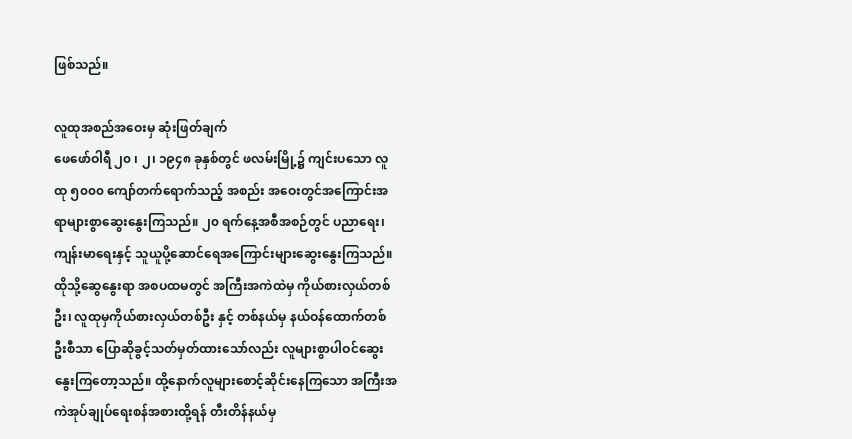ဖြစ်သည်။

လူထုအစည်အဝေးမှ ဆုံးဖြတ်ချက်
ဖေဖော်ဝါရီ ၂၀ ၊ ၂၊ ၁၉၄၈ ခုနှစ်တွင် ဖလမ်းမြို့၌ ကျင်းပသော လူထု ၅၀၀၀ ကျော်တက်ရောက်သည့် အစည်း အဝေးတွင်အကြောင်းအရာများစွာဆွေးနွေးကြသည်။ ၂၀ ရက်နေ့အစီအစဉ်တွင် ပညာရေး၊ ကျန်းမာရေးနှင့် သူယူပို့ဆောင်ရေအကြောင်းများဆွေးနွေးကြသည်။ ထိုသို့ဆွေနွေးရာ အစပထမတွင် အကြီးအကဲထဲမှ ကိုယ်စားလှယ်တစ်ဦး၊ လူထုမှကိုယ်စားလှယ်တစ်ဦး နှင့် တစ်နယ်မှ နယ်ဝန်ထောက်တစ်ဦးစီသာ ပြောဆိုခွင့်သတ်မှတ်ထားသော်လည်း လူများစွာပါဝင်ဆွေးနွေးကြတော့သည်။ ထို့နောက်လူများစောင့်ဆိုင်းနေကြသော အကြီးအကဲအုပ်ချုပ်ရေးစန်အစားထို့ရန် တီးတိန်နယ်မှ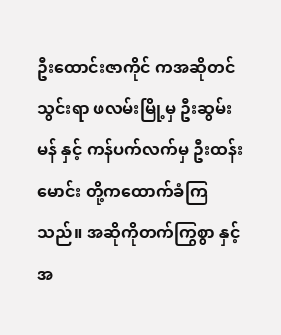ဦးထောင်းဇာကိုင် ကအဆိုတင်သွင်းရာ ဖလမ်းမြို့မှ ဦးဆွမ်းမန် နှင့် ကန်ပက်လက်မှ ဦးထန်းမောင်း တို့ကထောက်ခံကြသည်။ အဆိုကိုတက်ကြွစွာ နှင့် အ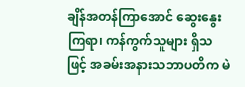ချိန်အတန်ကြာအောင် ဆွေးနွေးကြရာ၊ ကန်ကွက်သူများ ရှိသဖြင့် အခမ်းအနားသဘာပတိက မဲ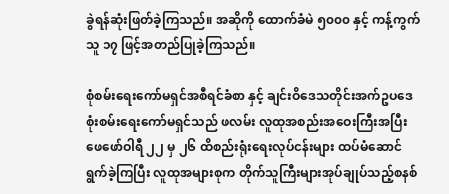ခွဲရန်ဆုံးဖြတ်ခဲ့ကြသည်။ အဆိုကို ထောက်ခံမဲ ၅၀၀၀ နှင့် ကန့်ကွက်သူ ၁၇ ဖြင့်အတည်ပြုခဲ့ကြသည်။

စုံစမ်းရေးကော်မရှင်အစီရင်ခံစာ နှင့် ချင်းဝိဒေသတိုင်းအက်ဥပဒေ
စုံးစမ်းရေးကော်မရှင်သည် ဖလမ်း လူထုအစည်းအဝေးကြီးအပြီး ဖေဖော်ဝါရီ ၂၂ မှ ၂၆ ထိစည်းရုံးရေးလုပ်ငန်းများ ထပ်မံဆောင်ရွက်ခဲ့ကြပြီး လူထုအများစုက တိုက်သူကြီးများအုပ်ချုပ်သည့်စနစ်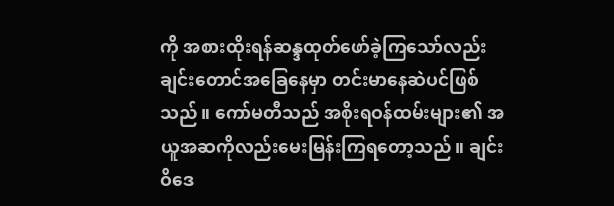ကို အစားထိုးရန်ဆန္ဒထုတ်ဖော်ခဲ့ကြသော်လည်း ချင်းတောင်အခြေနေမှာ တင်းမာနေဆဲပင်ဖြစ်သည်။ ကော်မတီသည် အစိုးရဝန်ထမ်းများ၏ အယူအဆကိုလည်းမေးမြန်းကြရတော့သည်။ ချင်းဝိဒေ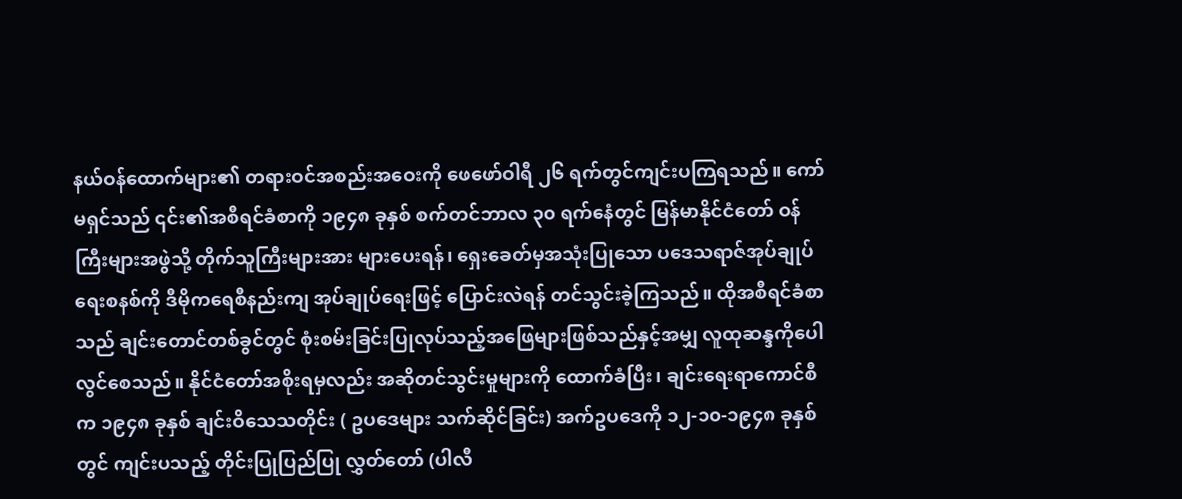နယ်ဝန်ထောက်များ၏ တရားဝင်အစည်းအဝေးကို ဖေဖော်ဝါရီ ၂၆ ရက်တွင်ကျင်းပကြရသည်။ ကော်မရှင်သည် ၎င်း၏အစီရင်ခံစာကို ၁၉၄၈ ခုနှစ် စက်တင်ဘာလ ၃၀ ရက်နေံတွင် မြန်မာနိုင်ငံတော် ဝန်ကြီးများအဖွဲသို့ တိုက်သူကြီးများအား များပေးရန်၊ ရှေးခေတ်မှအသုံးပြုသော ပဒေသရာဇ်အုပ်ချုပ်ရေးစနစ်ကို ဒီမိုကရေစီနည်းကျ အုပ်ချုပ်ရေးဖြင့် ပြောင်းလဲရန် တင်သွင်းခဲ့ကြသည်။ ထိုအစီရင်ခံစာသည် ချင်းတောင်တစ်ခွင်တွင် စုံးစမ်းခြင်းပြုလုပ်သည့်အဖြေများဖြစ်သည်နှင့်အမျှ လူထုဆန္ဒကိုပေါလွင်စေသည်။ နိုင်ငံတော်အစိုးရမှလည်း အဆိုတင်သွင်းမှုများကို ထောက်ခံပြီး၊ ချင်းရေးရာကောင်စီက ၁၉၄၈ ခုနှစ် ချင်းဝိသေသတိုင်း ( ဥပဒေများ သက်ဆိုင်ခြင်း) အက်ဥပဒေကို ၁၂-၁၀-၁၉၄၈ ခုနှစ်တွင် ကျင်းပသည့် တိုင်းပြုပြည်ပြု လွှတ်တော် (ပါလီ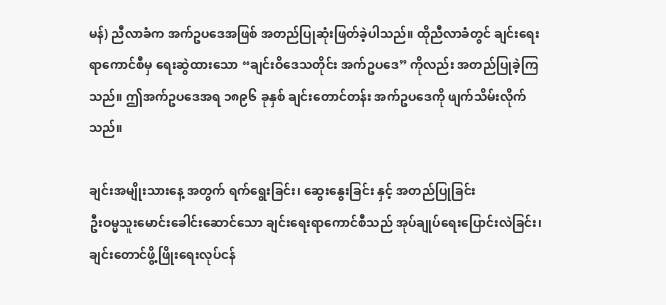မန်) ညီလာခံက အက်ဥပဒေအဖြစ် အတည်ပြုဆုံးဖြတ်ခဲ့ပါသည်။ ထိုညီလာခံတွင် ချင်းရေးရာကောင်စီမှ ရေးဆွဲထားသော “ချင်းဝိဒေသတိုင်း အက်ဥပဒေ” ကိုလည်း အတည်ပြုခဲ့ကြသည်။ ဤအက်ဥပဒေအရ ၁၈၉၆ ခုနှစ် ချင်းတောင်တန်း အက်ဥပဒေကို ဖျက်သိမ်းလိုက်သည်။

ချင်းအမျိုးသားနေ့ အတွက် ရက်ရွေးခြင်း၊ ဆွေးနွေးခြင်း နှင့် အတည်ပြုခြင်း
ဦးဝမ္မသူးမောင်းခေါင်းဆောင်သော ချင်းရေးရာကောင်စီသည် အုပ်ချုပ်ရေးပြောင်းလဲခြင်း၊ ချင်းတောင်ဖွိ့ဖြိုးရေးလုပ်ငန်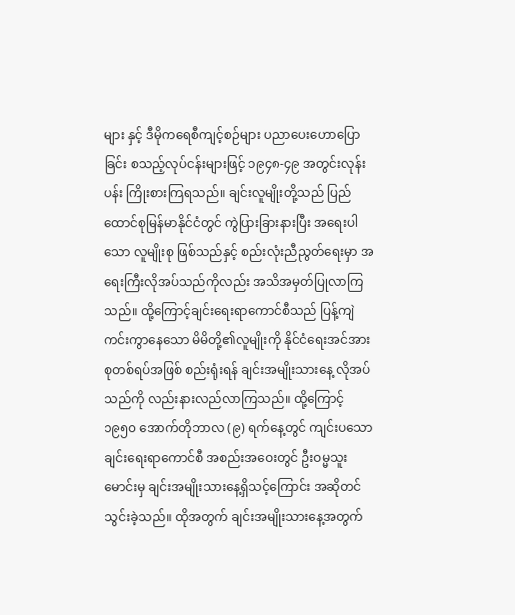များ နှင့် ဒီမိုကရေစီကျင့်စဉ်များ ပညာပေးဟောပြောခြင်း စသည့်လုပ်ငန်းများဖြင့် ၁၉၄၈-၄၉ အတွင်းလုန်းပန်း ကြိုးစားကြရသည်။ ချင်းလူမျိုးတို့သည် ပြည်ထောင်စုမြန်မာနိုင်ငံတွင် ကွဲပြားခြားနားပြီး အရေးပါသော လူမျိုးစု ဖြစ်သည်နှင့် စည်းလုံးညီညွတ်ရေးမှာ အရေးကြီးလိုအပ်သည်ကိုလည်း အသိအမှတ်ပြုလာကြသည်။ ထို့ကြောင့်ချင်းရေးရာကောင်စီသည် ပြန့်ကျဲကင်းကွာနေသော မိမိတို့၏လူမျိုးကို နိုင်ငံရေးအင်အားစုတစ်ရပ်အဖြစ် စည်းရုံးရန် ချင်းအမျိုးသားနေ့ လိုအပ်သည်ကို လည်းနားလည်လာကြသည်။ ထို့ကြောင့် ၁၉၅၀ အောက်တိုဘာလ (၉) ရက်နေ့တွင် ကျင်းပသော ချင်းရေးရာကောင်စီ အစည်းအဝေးတွင် ဦးဝမ္မသူးမောင်းမှ ချင်းအမျိုးသားနေ့ရှိသင့်ကြောင်း အဆိုတင်သွင်းခဲ့သည်။ ထိုအတွက် ချင်းအမျိုးသားနေ့အတွက်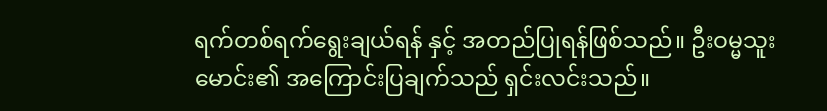ရက်တစ်ရက်ရွေးချယ်ရန် နှင့် အတည်ပြုရန်ဖြစ်သည်။ ဦးဝမ္မသူးမောင်း၏ အကြောင်းပြချက်သည် ရှင်းလင်းသည်။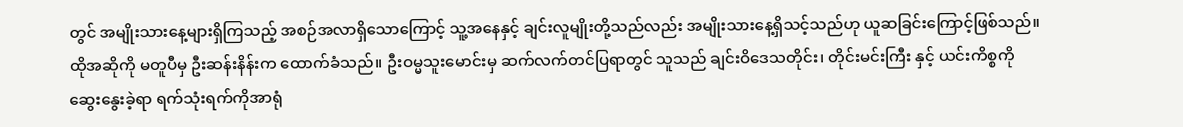တွင် အမျိုးသားနေ့များရှိကြသည့် အစဉ်အလာရှိသောကြောင့် သူ့အနေနှင့် ချင်းလူမျိုးတို့သည်လည်း အမျိုးသားနေ့ရှိသင့်သည်ဟု ယူဆခြင်းကြောင့်ဖြစ်သည်။ ထိုအဆိုကို မတူပီမှ ဦးဆန်းနိန်းက ထောက်ခံသည်။ ဦးဝမ္မသူးမောင်းမှ ဆက်လက်တင်ပြရာတွင် သူသည် ချင်းဝိဒေသတိုင်း၊ တိုင်းမင်းကြီး နှင့် ယင်းကိစ္စကိုဆွေးနွေးခဲ့ရာ ရက်သုံးရက်ကိုအာရုံ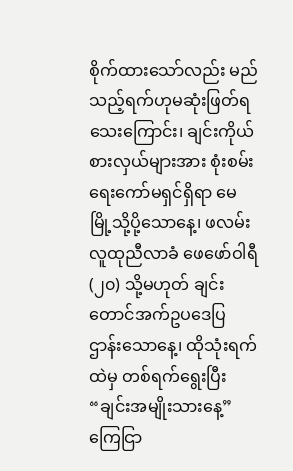စိုက်ထားသော်လည်း မည်သည့်ရက်ဟုမဆုံးဖြတ်ရသေးကြောင်း၊ ချင်းကိုယ်စားလှယ်များအား စုံးစမ်းရေးကော်မရှင်ရှိရာ မေမြို့သို့ပို့သောနေ့၊ ဖလမ်းလူထုညီလာခံ ဖေဖော်ဝါရီ (၂၀) သို့မဟုတ် ချင်းတောင်အက်ဥပဒေပြဌာန်းသောနေ့၊ ထိုသုံးရက်ထဲမှ တစ်ရက်ရွေးပြီး “ချင်းအမျိုးသားနေ့” ကြေငြာ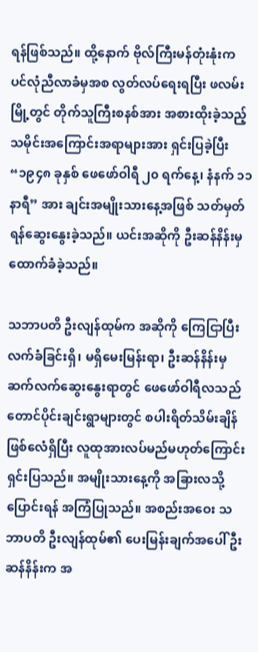ရန်ဖြစ်သည်။ ထို့နောက် ဗိုလ်ကြီးမန်တုံးနုံးက ပင်လုံညီလာခံမှအစ လွတ်လပ်ရေးရပြီး ဖလမ်းမြို့တွင် တိုက်သူကြီးစနစ်အား အစားထိုးခဲ့သည့် သမိုင်းအကြောင်းအရာများအား ရှင်းပြခဲ့ပြီး “၁၉၄၈ ခုနှစ် ဖေဖော်ဝါရီ ၂၀ ရက်နေ့၊ နံနက် ၁၁ နာရီ” အား ချင်းအမျိုးသားနေ့အဖြစ် သတ်မှတ်ရန်ဆွေးနွေးခဲ့သည်။ ယင်းအဆိုကို ဦးဆန်နိန်းမှ ထောက်ခံခဲ့သည်။

သဘာပတိ ဦးလျန်ထုမ်က အဆိုကို ကြေငြာပြီး လက်ခံခြင်းရှိ၊ မရှိမေးမြန်းရာ၊ ဦးဆန်နိန်းမှ ဆက်လက်ဆွေးနွေးရာတွင် ဖေဖော်ဝါရီလသည် တောင်ပိုင်းချင်းရွာများတွင် စပါးရိတ်သိမ်းချိန်ဖြစ်လေံရှိပြီး လူထုအားလပ်မည်မဟုတ်ကြောင်း ရှင်းပြသည်။ အမျိုးသားနေ့ကို အခြားလသို့ပြောင်းရန် အကြံပြုသည်။ အစည်းအဝေး သဘာပတိ ဦးလျန်ထုမ်၏ ပေးမြန်းချက်အပေါ် ဦးဆန်နိန်းက အ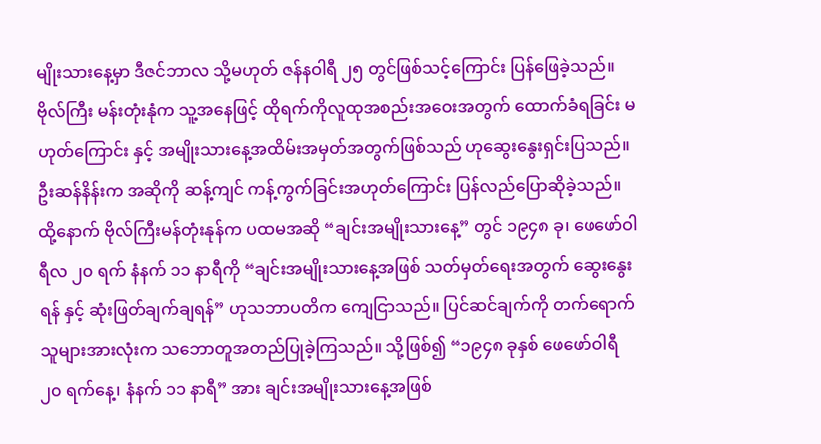မျိုးသားနေ့မှာ ဒီဇင်ဘာလ သို့မဟုတ် ဇန်နဝါရီ ၂၅ တွင်ဖြစ်သင့်ကြောင်း ပြန်ဖြေခဲ့သည်။ ဗိုလ်ကြီး မန်းတုံးနုံက သူ့အနေဖြင့် ထိုရက်ကိုလူထုအစည်းအဝေးအတွက် ထောက်ခံရခြင်း မဟုတ်ကြောင်း နှင့် အမျိုးသားနေ့အထိမ်းအမှတ်အတွက်ဖြစ်သည် ဟုဆွေးနွေးရှင်းပြသည်။ ဦးဆန်နိန်းက အဆိုကို ဆန့်ကျင် ကန့်ကွက်ခြင်းအဟုတ်ကြောင်း ပြန်လည်ပြောဆိုခဲ့သည်။ ထို့နောက် ဗိုလ်ကြီးမန်တုံးနုန်က ပထမအဆို “ချင်းအမျိုးသားနေ့” တွင် ၁၉၄၈ ခု၊ ဖေဖော်ဝါရီလ ၂၀ ရက် နံနက် ၁၁ နာရီကို “ချင်းအမျိုးသားနေ့အဖြစ် သတ်မှတ်ရေးအတွက် ဆွေးနွေးရန် နှင့် ဆုံးဖြတ်ချက်ချရန်” ဟုသဘာပတိက ကျေငြာသည်။ ပြင်ဆင်ချက်ကို တက်ရောက်သူများအားလုံးက သဘောတူအတည်ပြုခဲ့ကြသည်။ သို့ဖြစ်၍ “၁၉၄၈ ခုနှစ် ဖေဖော်ဝါရီ ၂၀ ရက်နေ့၊ နံနက် ၁၁ နာရီ” အား ချင်းအမျိုးသားနေ့အဖြစ်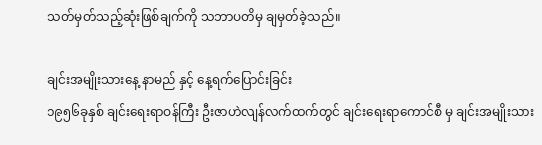သတ်မှတ်သည့်ဆုံးဖြစ်ချက်ကို သဘာပတိမှ ချမှတ်ခဲ့သည်။

ချင်းအမျိုးသားနေ့ နာမည် နှင့် နေ့ရက်ပြောင်းခြင်း
၁၉၅၆ခုနှစ် ချင်းရေးရာဝန်ကြီး ဦးဇာဟဲလျန်လက်ထက်တွင် ချင်းရေးရာကောင်စီ မှ ချင်းအမျိုးသား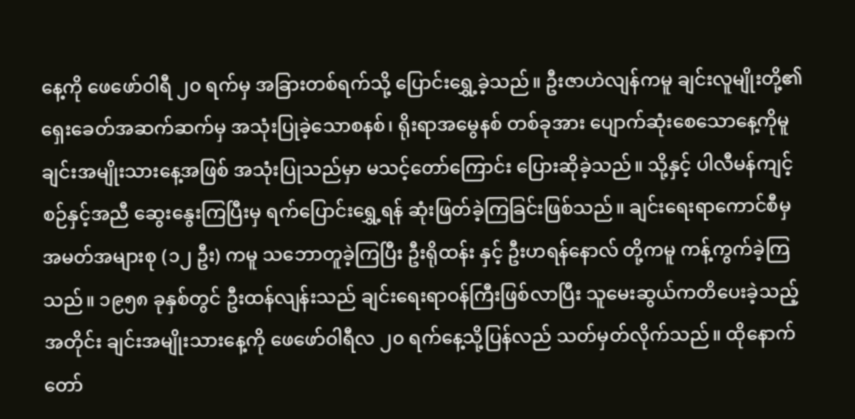နေ့ကို ဖေဖော်ဝါရီ ၂၀ ရက်မှ အခြားတစ်ရက်သို့ ပြောင်းရွှေ့ခဲ့သည်။ ဦးဇာဟဲလျန်ကမူ ချင်းလူမျိုးတို့၏ ရှေးခေတ်အဆက်ဆက်မှ အသုံးပြုခဲ့သောစနစ်၊ ရိုးရာအမွေနစ် တစ်ခုအား ပျောက်ဆုံးစေသောနေ့ကိုမူ ချင်းအမျိုးသားနေ့အဖြစ် အသုံးပြုသည်မှာ မသင့်တော်ကြောင်း ပြေားဆိုခဲ့သည်။ သို့နှင့် ပါလီမန်ကျင့်စဉ်နှင့်အညီ ဆွေးနွေးကြပြီးမှ ရက်ပြောင်းရွှေ့ရန် ဆုံးဖြတ်ခဲ့ကြခြင်းဖြစ်သည်။ ချင်းရေးရာကောင်စီမှ အမတ်အများစု (၁၂ ဦး) ကမူ သဘောတူခဲ့ကြပြီး ဦးရိုထန်း နှင့် ဦးဟရန်နောလ် တို့ကမူ ကန့်ကွက်ခဲ့ကြသည်။ ၁၉၅၈ ခုနှစ်တွင် ဦးထန်လျန်းသည် ချင်းရေးရာဝန်ကြီးဖြစ်လာပြီး သူမေးဆွယ်ကတိပေးခဲ့သည့်အတိုင်း ချင်းအမျိုးသားနေ့ကို ဖေဖော်ဝါရီလ ၂၀ ရက်နေ့သို့ပြန်လည် သတ်မှတ်လိုက်သည်။ ထိုနောက် တော်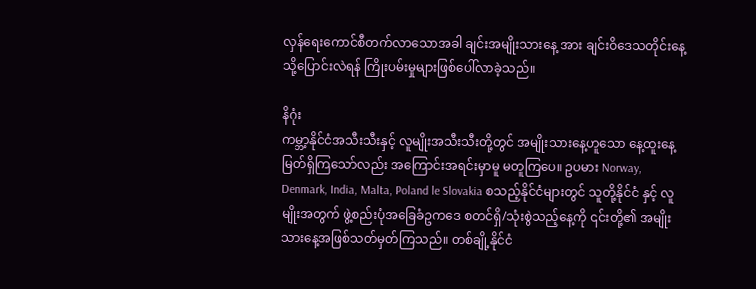လှန်ရေးကောင်စီတက်လာသောအခါ ချင်းအမျိုးသားနေ့ အား ချင်းဝိဒေသတိုင်းနေ့ သို့ပြောင်းလဲရန် ကြိုးပမ်းမှုများဖြစ်ပေါ်လာခဲ့သည်။

နိဂုံး
ကမ္ဘာ့နိုင်ငံအသီးသီးနှင့် လူမျိုးအသီးသီးတို့တွင် အမျိုးသားနေ့ဟူသော နေ့ထူးနေ့မြတ်ရှိကြသော်လည်း အကြောင်းအရင်းမှာမူ မတူကြပေ။ ဥပမား Norway, Denmark, India, Malta, Poland le Slovakia စသည့်နိုင်ငံများတွင် သူတို့နိုင်ငံ နှင့် လူမျိုးအတွက် ဖွဲ့စည်းပုံအခြေခံဥကဒေ စတင်ရှိ/သုံးစွဲသည့်နေ့ကို ၎င်းတို့၏ အမျိုးသားနေ့အဖြစ်သတ်မှတ်ကြသည်။ တစ်ချို့နိုင်ငံ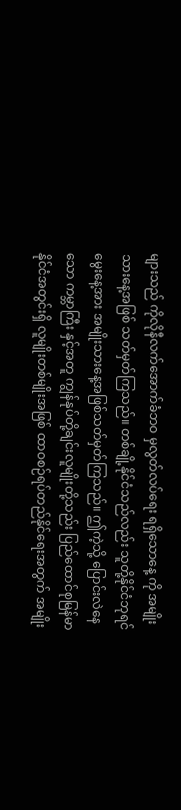များသည် ကိုလိုနီလက်အောက်ခံဘဝ မှလွတ်လပ်ရေး ရရှိသောနေ့ ကို အမျိုးသားနေ့အဖြစ် သတ်မှတ်ကြသည်။ တစ်ချို့နိုင်ငံသည်လည်း သူတို့နိုင်ငံဘုရင် မွေးနေ့အား အမျိုးသားနေ့အဖြစ်သတ်မှတ်ကြသည်။ ဤကဲ့သို့ ပြောင်းလဲနေသော ကမ္ဘာကြီး နှင့်အတူ ကျွန်နုပ်တို့ချင်းလူမျိုးတို့သည်း ပြည်ထောင်စုမြန်မာ နိုင်ငံအတွင်းရှိ လူမျိုးတစ်မျိုးအဖြစ် ထာဝစဉ်ရပ်တည်နိုင်ရေးအတွက် အမျိုး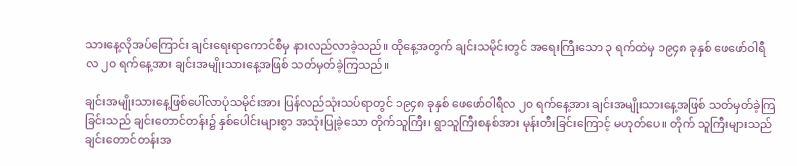သားနေ့လိုအပ်ကြောင်း ချင်းရေးရာကောင်စီမှ နားလည်လာခဲ့သည်။ ထိုနေ့အတွက် ချင်းသမိုင်းတွင် အရေးကြီးသော ၃ ရက်ထဲမှ ၁၉၄၈ ခုနှစ် ဖေဖော်ဝါရီလ ၂၀ ရက်နေ့အား ချင်းအမျိုးသားနေ့အဖြစ် သတ်မှတ်ခဲ့ကြသည်။

ချင်းအမျိုးသားနေ့ဖြစ်ပေါ်လာပုံသမိုင်းအား ပြန်လည်သုံးသပ်ရာတွင် ၁၉၄၈ ခုနှစ် ဖေဖော်ဝါရီလ ၂၀ ရက်နေ့အား ချင်းအမျိုးသားနေ့အဖြစ် သတ်မှတ်ခဲ့ကြခြင်းသည် ချင်းတောင်တန်း၌ နှစ်ပေါင်းများစွာ အသုံးပြုခဲ့သော တိုက်သူကြီး၊ ရွာသူကြီးစနစ်အား မုန်းတီးခြင်းကြောင့် မဟုတ်ပေ။ တိုက် သူကြီးများသည် ချင်းတောင်တန်းအ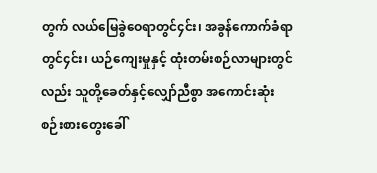တွက် လယ်မြေခွဲဝေရာတွင်၄င်း၊ အခွန်ကောက်ခံရာတွင်၄င်း၊ ယဉ်ကျေးမှုနှင့် ထုံးတမ်းစဉ်လာများတွင်လည်း သူတို့ခေတ်နှင့်လျှော်ညီစွာ အကောင်းဆုံးစဉ်းစားတွေးခေါ်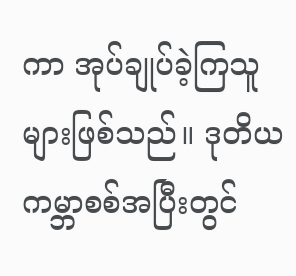ကာ အုပ်ချုပ်ခဲ့ကြသူများဖြစ်သည်။ ဒုတိယကမ္ဘာစစ်အပြီးတွင်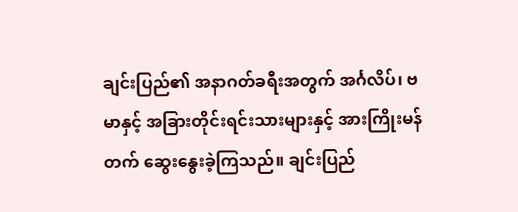ချင်းပြည်၏ အနာဂတ်ခရီးအတွက် အင်္ဂလိပ်၊ ဗမာနှင့် အခြားတိုင်းရင်းသားများနှင့် အားကြိုးမန်တက် ဆွေးနွေးခဲ့ကြသည်။ ချင်းပြည်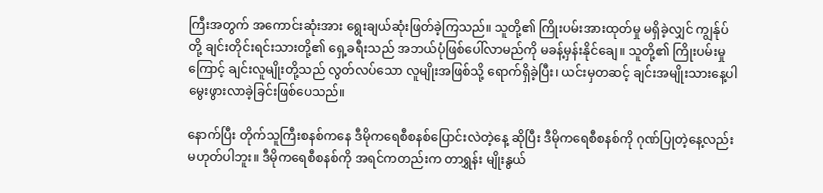ကြီးအတွက် အကောင်းဆုံးအား ရွေးချယ်ဆုံးဖြတ်ခဲ့ကြသည်။ သူတို့၏ ကြိုးပမ်းအားထုတ်မှု မရှိခဲ့လျှင် ကျွန်ုပ်တို့ ချင်းတိုင်းရင်းသားတို့၏ ရှေ့ခရီးသည် အဘယ်ပုံဖြစ်ပေါ်လာမည်ကို မခန့်မှန်းနိုင်ချေ။ သူတို့၏ ကြိုးပမ်းမှုကြောင့် ချင်းလူမျိုးတို့သည် လွတ်လပ်သော လူမျိုးအဖြစ်သို့ ရောက်ရှိခဲ့ပြီး၊ ယင်းမှတဆင့် ချင်းအမျိုးသားနေ့ပါ မွေးဖွားလာခဲ့ခြင်းဖြစ်ပေသည်။

နောက်ပြီး တိုက်သူကြီးစနစ်ကနေ ဒီမိုကရေစီစနစ်ပြောင်းလဲတဲ့နေ့ ဆိုပြီး ဒီမိုကရေစီစနစ်ကို ဂုဏ်ပြုတဲ့နေ့လည်း မဟုတ်ပါဘူး။ ဒီမိုကရေစီစနစ်ကို အရင်ကတည်းက တာရွှန်း မျိုးနွယ်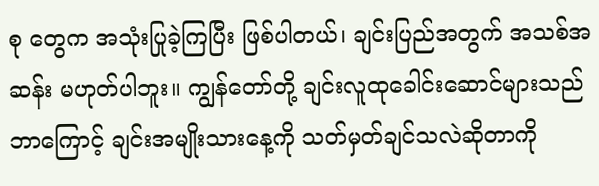စု တွေက အသုံးပြုခဲ့ကြပြီး ဖြစ်ပါတယ်၊ ချင်းပြည်အတွက် အသစ်အဆန်း မဟုတ်ပါဘူး။ ကျွန်တော်တို့ ချင်းလူထုခေါင်းဆောင်များသည် ဘာကြောင့် ချင်းအမျိုးသားနေ့ကို သတ်မှတ်ချင်သလဲဆိုတာကို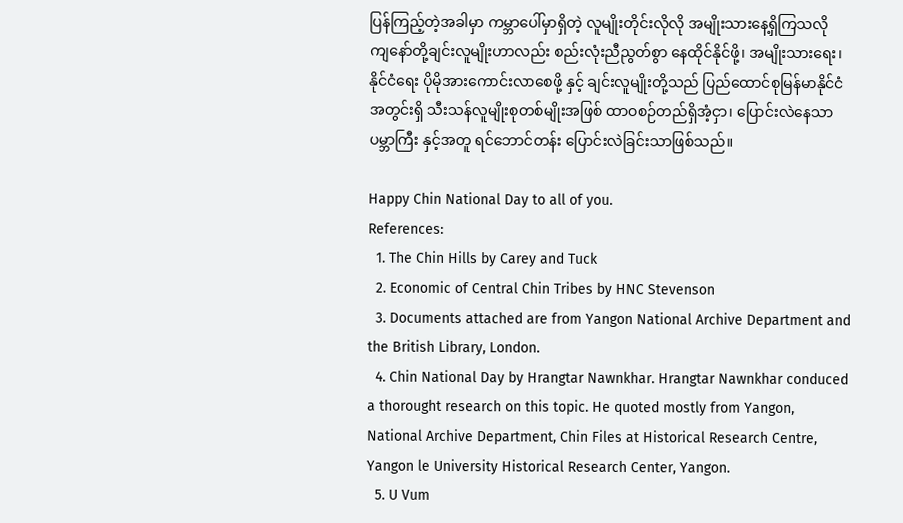ပြန်ကြည့်တဲ့အခါမှာ ကမ္ဘာပေါ်မှာရှိတဲ့ လူမျိုးတိုင်းလိုလို အမျိုးသားနေ့ရှိကြသလို ကျနော်တို့ချင်းလူမျိုးဟာလည်း စည်းလုံးညီညွတ်စွာ နေထိုင်နိုင်ဖို့၊ အမျိုးသားရေး၊ နိုင်ငံရေး ပိုမိုအားကောင်းလာစေဖို့ နှင့် ချင်းလူမျိုးတို့သည် ပြည်ထောင်စုမြန်မာနိုင်ငံအတွင်းရှိ သီးသန်လူမျိုးစုတစ်မျိုးအဖြစ် ထာဝစဉ်တည်ရှိအံ့ငှာ၊ ပြောင်းလဲနေသာပမ္ဘာကြီး နှင့်အတူ ရင်ဘောင်တန်း ပြောင်းလဲခြင်းသာဖြစ်သည်။

Happy Chin National Day to all of you.
References:
  1. The Chin Hills by Carey and Tuck
  2. Economic of Central Chin Tribes by HNC Stevenson
  3. Documents attached are from Yangon National Archive Department and the British Library, London.
  4. Chin National Day by Hrangtar Nawnkhar. Hrangtar Nawnkhar conduced a thorought research on this topic. He quoted mostly from Yangon, National Archive Department, Chin Files at Historical Research Centre, Yangon le University Historical Research Center, Yangon.
  5. U Vum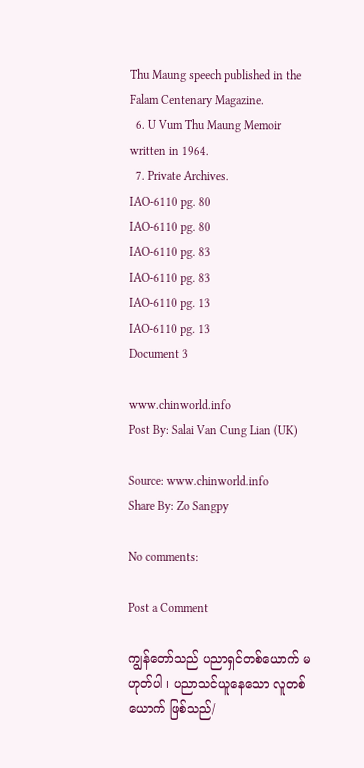Thu Maung speech published in the Falam Centenary Magazine.
  6. U Vum Thu Maung Memoir written in 1964.
  7. Private Archives.
IAO-6110 pg. 80
IAO-6110 pg. 80
IAO-6110 pg. 83
IAO-6110 pg. 83
IAO-6110 pg. 13
IAO-6110 pg. 13
Document 3

www.chinworld.info
Post By: Salai Van Cung Lian (UK)

Source: www.chinworld.info
Share By: Zo Sangpy

No comments:

Post a Comment

ကျွန်တော်သည် ပညာရှင်တစ်ယောက် မဟုတ်ပါ ၊ ပညာသင်ယူနေသော လူတစ်ယောက် ဖြစ်သည်/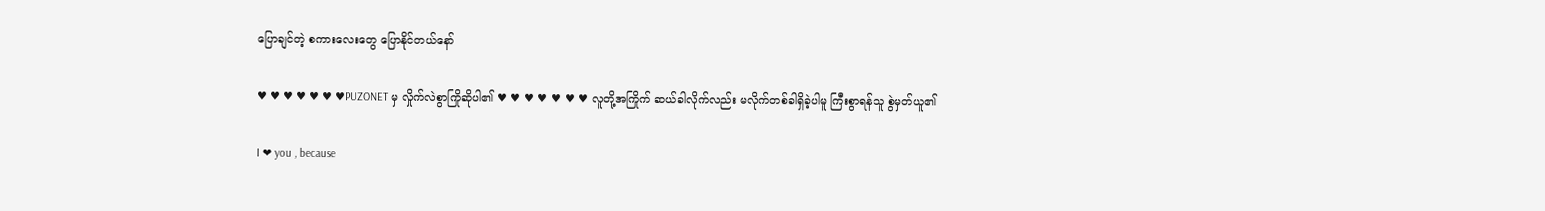ပြောချင်တဲ့ စကားလေးတွေ ပြောနိုင်တယ်နော်

♥ ♥ ♥ ♥ ♥ ♥ ♥PUZONET မှ လှိုက်လဲစွာကြိုဆိုပါ၏ ♥ ♥ ♥ ♥ ♥ ♥ ♥ လူတို့အကြိုက် ဆယ်ခါလိုက်လည်း မလိုက်တစ်ခါရှိခဲ့ပါမူ ကြီးစွာရန်သူ စွဲမှတ်ယူ၏

I ❤ you , because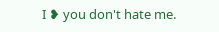I ❥ you don't hate me.